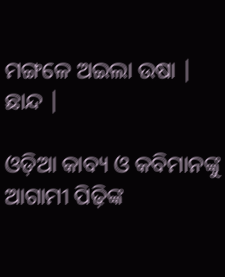ମଙ୍ଗଳେ ଅଇଲା ଉଷା | ଛାନ୍ଦ |

ଓଡ଼ିଆ କାବ୍ୟ ଓ କବିମାନଙ୍କୁ ଆଗାମୀ ପିଢ଼ିଙ୍କ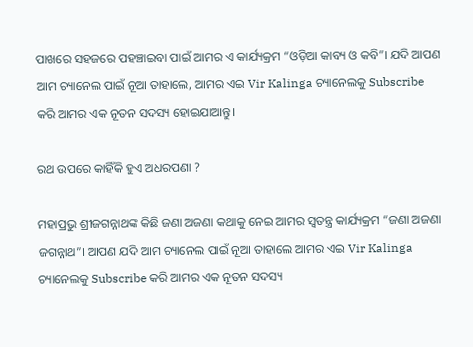ପାଖରେ ସହଜରେ ପହଞ୍ଚାଇବା ପାଇଁ ଆମର ଏ କାର୍ଯ୍ୟକ୍ରମ “ଓଡ଼ିଆ କାବ୍ୟ ଓ କବି”। ଯଦି ଆପଣ ଆମ ଚ୍ୟାନେଲ ପାଇଁ ନୂଆ ତାହାଲେ, ଆମର ଏଇ Vir Kalinga ଚ୍ୟାନେଲକୁ Subscribe କରି ଆମର ଏକ ନୂତନ ସଦସ୍ୟ ହୋଇଯାଆନ୍ତୁ।

ରଥ ଉପରେ କାହିଁକି ହୁଏ ଅଧରପଣା ?

ମହାପ୍ରଭୁ ଶ୍ରୀଜଗନ୍ନାଥଙ୍କ କିଛି ଜଣା ଅଜଣା କଥାକୁ ନେଇ ଆମର ସ୍ବତନ୍ତ୍ର କାର୍ଯ୍ୟକ୍ରମ “ଜଣା ଅଜଣା ଜଗନ୍ନାଥ”। ଆପଣ ଯଦି ଆମ ଚ୍ୟାନେଲ ପାଇଁ ନୂଆ ତାହାଲେ ଆମର ଏଇ Vir Kalinga ଚ୍ୟାନେଲକୁ Subscribe କରି ଆମର ଏକ ନୂତନ ସଦସ୍ୟ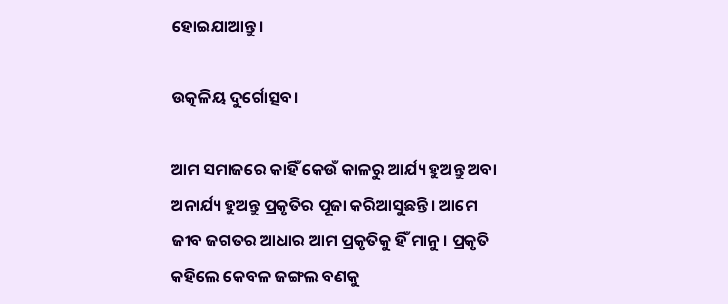ହୋଇଯାଆନ୍ତୁ।

ଉତ୍କଳିୟ ଦୁର୍ଗୋତ୍ସବ।

ଆମ ସମାଜରେ କାହିଁ କେଉଁ କାଳରୁ ଆର୍ଯ୍ୟ ହୁଅନ୍ତୁ ଅବା ଅନାର୍ଯ୍ୟ ହୁଅନ୍ତୁ ପ୍ରକୃତିର ପୂଜା କରିଆସୁଛନ୍ତି। ଆମେ ଜୀବ ଜଗତର ଆଧାର ଆମ ପ୍ରକୃତିକୁ ହିଁ ମାନୁ। ପ୍ରକୃତି କହିଲେ କେବଳ ଜଙ୍ଗଲ ବଣକୁ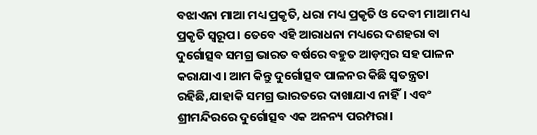ବଝାଏନା ମାଆ ମଧ୍ୟ ପ୍ରକୃତି, ଧରା ମଧ୍ୟ ପ୍ରକୃତି ଓ ଦେବୀ ମାଆ ମଧ୍ୟ ପ୍ରକୃତି ସ୍ବରୂପ। ତେବେ ଏହି ଆରାଧନା ମଧ୍ୟରେ ଦଶହରା ବା ଦୁର୍ଗୋତ୍ସବ ସମଗ୍ର ଭାରତ ବର୍ଷରେ ବହୁତ ଆଡ଼ମ୍ବର ସହ ପାଳନ କରାଯାଏ। ଆମ କିନ୍ତୁ ଦୁର୍ଗୋତ୍ସବ ପାଳନର କିଛି ସ୍ବତନ୍ତ୍ରତା ରହିଛି,ଯାହାକି ସମଗ୍ର ଭାରତରେ ଦାଖାଯାଏ ନାହିଁ। ଏବଂ ଶ୍ରୀମନ୍ଦିରରେ ଦୁର୍ଗୋତ୍ସବ ଏକ ଅନନ୍ୟ ପରମ୍ପରା।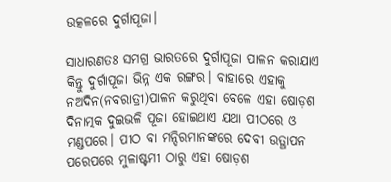ଉତ୍କଳରେ ଦୁର୍ଗାପୂଜା।

ସାଧାରଣତଃ ସମଗ୍ର ଭାରତରେ ଦୁର୍ଗାପୂଜା ପାଳନ କରାଯାଏ କିନ୍ତୁ ଦୁର୍ଗାପୂଜା ଭିନ୍ନ ଏକ ରଙ୍ଗର। ବାହାରେ ଏହାକୁ ନଅଦିନ(ନବରାତ୍ରୀ)ପାଳନ କରୁଥିବା ବେଳେ ଏହା ଷୋଡ଼ଶ ଦିନାତ୍ମକ ଦୁଇଭଳି ପୂଜା ହୋଇଥାଏ ଯଥା ପୀଠରେ ଓ ମଣ୍ଡପରେ। ପୀଠ ବା ମନ୍ଦିରମାନଙ୍କରେ ଦେବୀ ଉତ୍ଥାପନ ପରେପରେ ମୁଳାଷ୍ଟମୀ ଠାରୁ ଏହା ଷୋଡ଼ଶ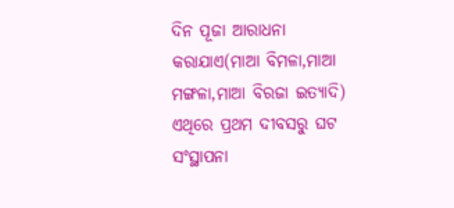ଦିନ ପୂଜା ଆରାଧନା କରାଯାଏ(ମାଆ ବିମଳା,ମାଆ ମଙ୍ଗଳା,ମାଆ ବିରଜା ଇତ୍ୟାଦି) ଏଥିରେ ପ୍ରଥମ ଦୀବସରୁ ଘଟ ସଂସ୍ଥାପନା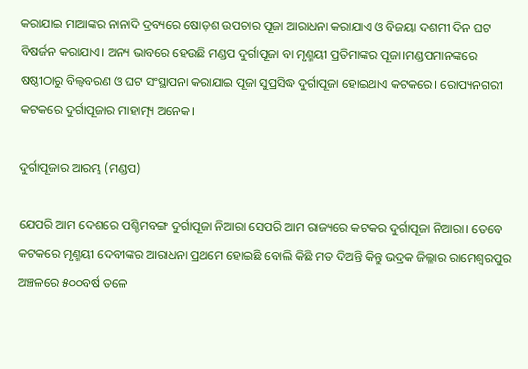କରାଯାଇ ମାଆଙ୍କର ନାନାଦି ଦ୍ରବ୍ୟରେ ଷୋଡ଼ଶ ଉପଚାର ପୂଜା ଆରାଧନା କରାଯାଏ ଓ ବିଜୟା ଦଶମୀ ଦିନ ଘଟ ବିଷର୍ଜନ କରାଯାଏ। ଅନ୍ୟ ଭାବରେ ହେଉଛି ମଣ୍ଡପ ଦୁର୍ଗାପୂଜା ବା ମୃଣ୍ମୟୀ ପ୍ରତିମାଙ୍କର ପୂଜା।ମଣ୍ଡପମାନଙ୍କରେ ଷଷ୍ଠୀଠାରୁ ବିଲ୍ବବରଣ ଓ ଘଟ ସଂସ୍ଥାପନା କରାଯାଇ ପୂଜା ସୁପ୍ରସିଦ୍ଧ ଦୁର୍ଗାପୂଜା ହୋଇଥାଏ କଟକରେ। ରୋପ୍ୟନଗରୀ କଟକରେ ଦୁର୍ଗାପୂଜାର ମାହାତ୍ମ୍ୟ ଅନେକ।

ଦୁର୍ଗାପୂଜାର ଆରମ୍ଭ (ମଣ୍ଡପ)

ଯେପରି ଆମ ଦେଶରେ ପଶ୍ଚିମବଙ୍ଗ ଦୁର୍ଗାପୂଜା ନିଆରା ସେପରି ଆମ ରାଜ୍ୟରେ କଟକର ଦୁର୍ଗାପୂଜା ନିଆରା। ତେବେ କଟକରେ ମୃଣ୍ମୟୀ ଦେବୀଙ୍କର ଆରାଧନା ପ୍ରଥମେ ହୋଇଛି ବୋଲି କିଛି ମତ ଦିଅନ୍ତି କିନ୍ତୁ ଭଦ୍ରକ ଜିଲ୍ଳାର ରାମେଶ୍ବରପୁର ଅଞ୍ଚଳରେ ୫୦୦ବର୍ଷ ତଳେ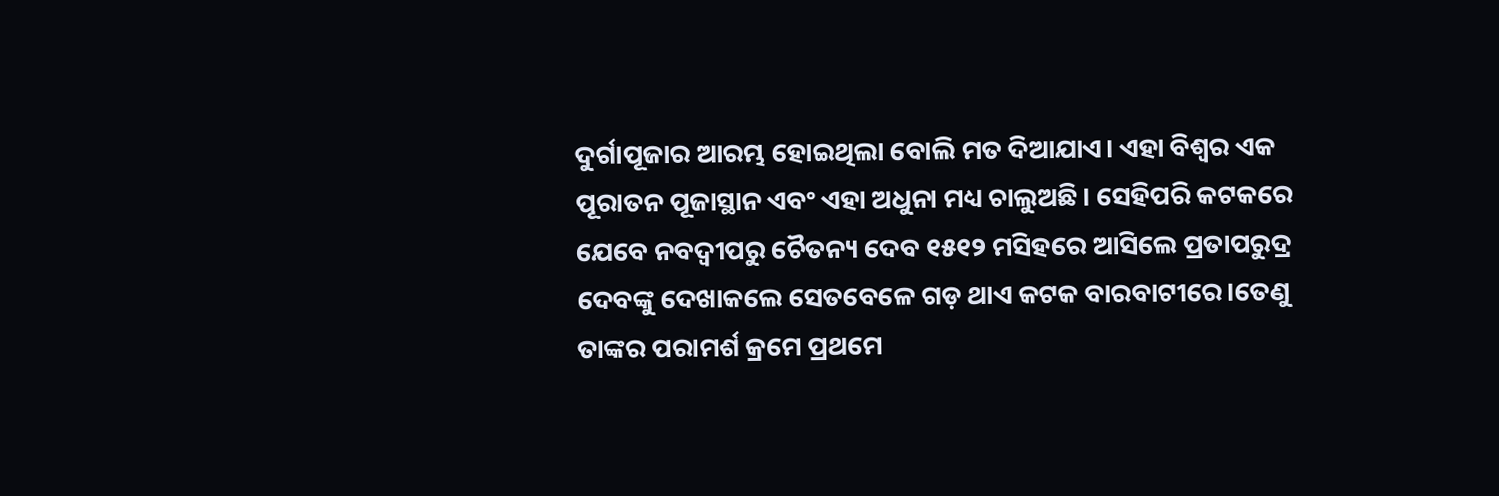ଦୁର୍ଗାପୂଜାର ଆରମ୍ଭ ହୋଇଥିଲା ବୋଲି ମତ ଦିଆଯାଏ। ଏହା ବିଶ୍ବର ଏକ ପୂରାତନ ପୂଜାସ୍ଥାନ ଏବଂ ଏହା ଅଧୁନା ମଧ୍ୟ ଚାଲୁଅଛି। ସେହିପରି କଟକରେ ଯେବେ ନବଦ୍ବୀପରୁ ଚୈତନ୍ୟ ଦେବ ୧୫୧୨ ମସିହରେ ଆସିଲେ ପ୍ରତାପରୁଦ୍ର ଦେବଙ୍କୁ ଦେଖାକଲେ ସେତବେଳେ ଗଡ଼ ଥାଏ କଟକ ବାରବାଟୀରେ।ତେଣୁ ତାଙ୍କର ପରାମର୍ଶ କ୍ରମେ ପ୍ରଥମେ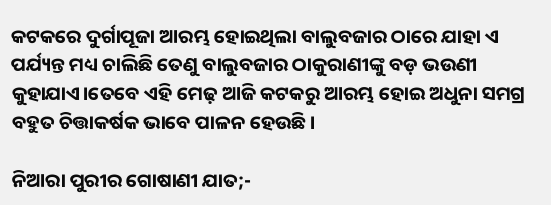କଟକରେ ଦୁର୍ଗାପୂଜା ଆରମ୍ଭ ହୋଇଥିଲା ବାଲୁବଜାର ଠାରେ ଯାହା ଏ ପର୍ଯ୍ୟନ୍ତ ମଧ୍ୟ ଚାଲିଛି ତେଣୁ ବାଲୁବଜାର ଠାକୁରାଣୀଙ୍କୁ ବଡ଼ ଭଉଣୀ କୁହାଯାଏ।ତେବେ ଏହି ମେଢ଼ ଆଜି କଟକରୁ ଆରମ୍ଭ ହୋଇ ଅଧୁନା ସମଗ୍ର ବହୁତ ଚିତ୍ତାକର୍ଷକ ଭାବେ ପାଳନ ହେଉଛି।

ନିଆରା ପୁରୀର ଗୋଷାଣୀ ଯାତ;-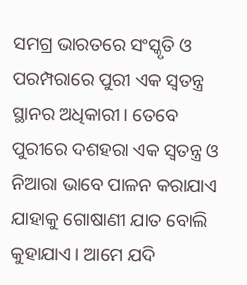ସମଗ୍ର ଭାରତରେ ସଂସ୍କୃତି ଓ ପରମ୍ପରାରେ ପୁରୀ ଏକ ସ୍ବତନ୍ତ୍ର ସ୍ଥାନର ଅଧିକାରୀ। ତେବେ ପୁରୀରେ ଦଶହରା ଏକ ସ୍ବତନ୍ତ୍ର ଓ ନିଆରା ଭାବେ ପାଳନ କରାଯାଏ ଯାହାକୁ ଗୋଷାଣୀ ଯାତ ବୋଲି କୁହାଯାଏ। ଆମେ ଯଦି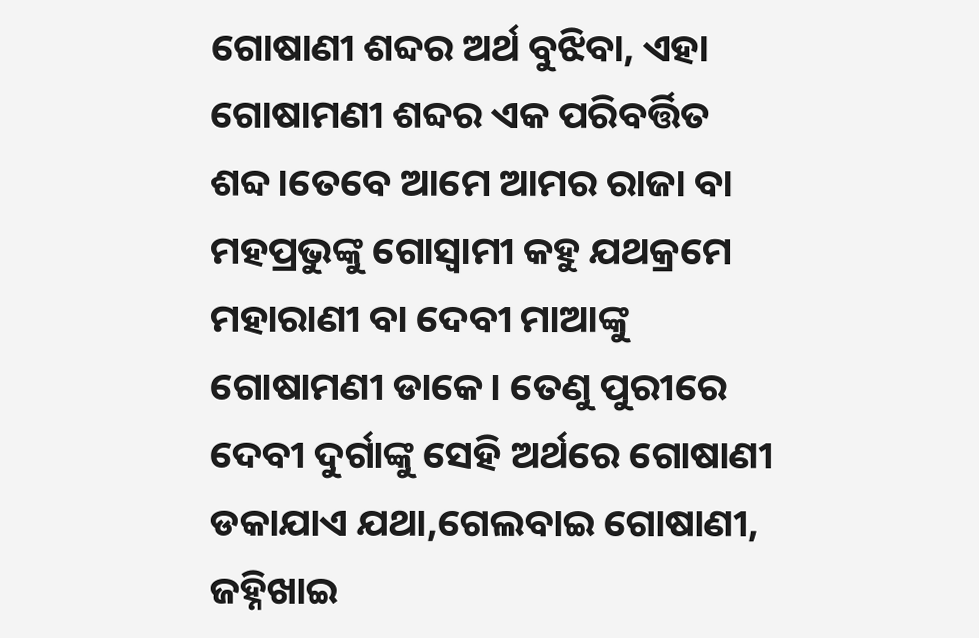ଗୋଷାଣୀ ଶବ୍ଦର ଅର୍ଥ ବୁଝିବା, ଏହା ଗୋଷାମଣୀ ଶବ୍ଦର ଏକ ପରିବର୍ତ୍ତିତ ଶବ୍ଦ।ତେବେ ଆମେ ଆମର ରାଜା ବା ମହପ୍ରଭୁଙ୍କୁ ଗୋସ୍ବାମୀ କହୁ ଯଥକ୍ରମେ ମହାରାଣୀ ବା ଦେବୀ ମାଆଙ୍କୁ ଗୋଷାମଣୀ ଡାକେ। ତେଣୁ ପୁରୀରେ ଦେବୀ ଦୁର୍ଗାଙ୍କୁ ସେହି ଅର୍ଥରେ ଗୋଷାଣୀ ଡକାଯାଏ ଯଥା,ଗେଲବାଇ ଗୋଷାଣୀ, ଜହ୍ନିଖାଇ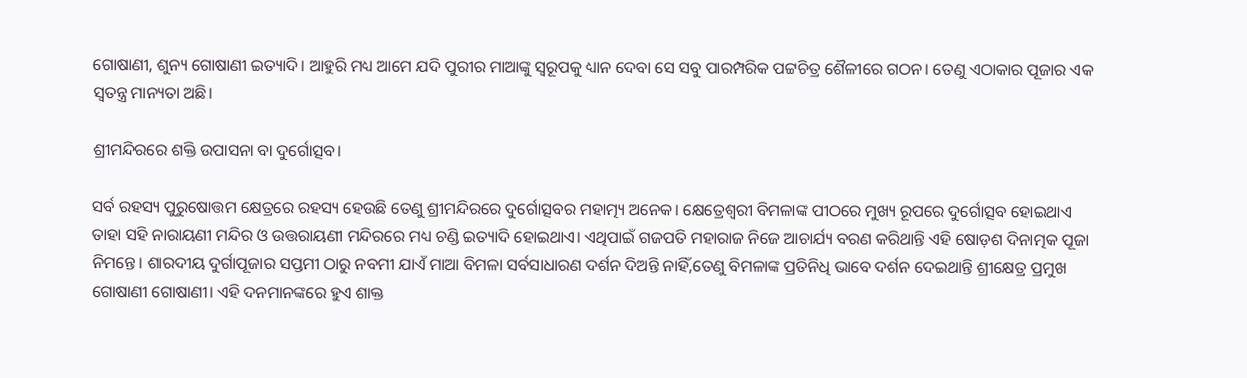ଗୋଷାଣୀ, ଶୁନ୍ୟ ଗୋଷାଣୀ ଇତ୍ୟାଦି। ଆହୁରି ମଧ୍ୟ ଆମେ ଯଦି ପୁରୀର ମାଆଙ୍କୁ ସ୍ବରୂପକୁ ଧ୍ୟାନ ଦେବା ସେ ସବୁ ପାରମ୍ପରିକ ପଟ୍ଟଚିତ୍ର ଶୈଳୀରେ ଗଠନ। ତେଣୁ ଏଠାକାର ପୂଜାର ଏକ ସ୍ବତନ୍ତ୍ର ମାନ୍ୟତା ଅଛି।

ଶ୍ରୀମନ୍ଦିରରେ ଶକ୍ତି ଉପାସନା ବା ଦୁର୍ଗୋତ୍ସବ।

ସର୍ବ ରହସ୍ୟ ପୁରୁଷୋତ୍ତମ କ୍ଷେତ୍ରରେ ରହସ୍ୟ ହେଉଛି ତେଣୁ ଶ୍ରୀମନ୍ଦିରରେ ଦୁର୍ଗୋତ୍ସବର ମହାତ୍ମ୍ୟ ଅନେକ। କ୍ଷେତ୍ରେଶ୍ବରୀ ବିମଳାଙ୍କ ପୀଠରେ ମୁଖ୍ୟ ରୂପରେ ଦୁର୍ଗୋତ୍ସବ ହୋଇଥାଏ ତାହା ସହି ନାରାୟଣୀ ମନ୍ଦିର ଓ ଉତ୍ତରାୟଣୀ ମନ୍ଦିରରେ ମଧ୍ୟ ଚଣ୍ଡି ଇତ୍ୟାଦି ହୋଇଥାଏ। ଏଥିପାଇଁ ଗଜପତି ମହାରାଜ ନିଜେ ଆଚାର୍ଯ୍ୟ ବରଣ କରିଥାନ୍ତି ଏହି ଷୋଡ଼ଶ ଦିନାତ୍ମକ ପୂଜା ନିମନ୍ତେ। ଶାରଦୀୟ ଦୁର୍ଗାପୂଜାର ସପ୍ତମୀ ଠାରୁ ନବମୀ ଯାଏଁ ମାଆ ବିମଳା ସର୍ବସାଧାରଣ ଦର୍ଶନ ଦିଅନ୍ତି ନାହିଁ,ତେଣୁ ବିମଳାଙ୍କ ପ୍ରତିନିଧି ଭାବେ ଦର୍ଶନ ଦେଇଥାନ୍ତି ଶ୍ରୀକ୍ଷେତ୍ର ପ୍ରମୁଖ ଗୋଷାଣୀ ଗୋଷାଣୀ। ଏହି ଦନମାନଙ୍କରେ ହୁଏ ଶାକ୍ତ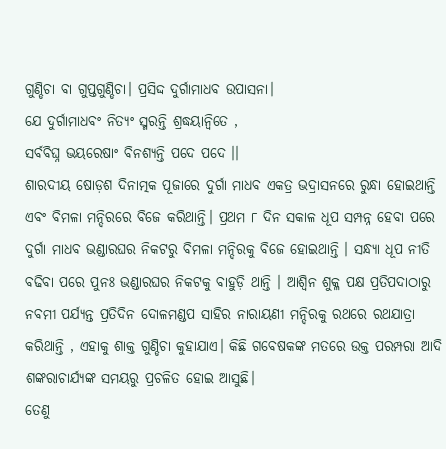ଗୁଣ୍ଡିଚା ବା ଗୁପ୍ତଗୁଣ୍ଡିଚା। ପ୍ରସିଦ୍ଦ ଦୁର୍ଗାମାଧବ ଉପାସନା।
ଯେ ଦୁର୍ଗାମାଧବଂ ନିତ୍ୟଂ ସ୍ମରନ୍ତି ଶ୍ରଦ୍ଧୟାନ୍ବିତେ ,
ସର୍ବବିଘ୍ନ ଭୟରେଷାଂ ବିନଶ୍ୟନ୍ତି ପଦେ ପଦେ ।।
ଶାରଦୀୟ ଷୋଡ଼ଶ ଦିନାତ୍ମକ ପୂଜାରେ ଦୁର୍ଗା ମାଧବ ଏକତ୍ର ଭଦ୍ରାସନରେ ରୁନ୍ଧା ହୋଇଥାନ୍ତି ଏବଂ ବିମଳା ମନ୍ଦିରରେ ବିଜେ କରିଥାନ୍ତି। ପ୍ରଥମ ୮ ଦିନ ସକାଳ ଧୂପ ସମ୍ପନ୍ନ ହେବା ପରେ ଦୁର୍ଗା ମାଧବ ଭଣ୍ଡାରଘର ନିକଟରୁ ବିମଳା ମନ୍ଦିରକୁ ବିଜେ ହୋଇଥାନ୍ତି । ସନ୍ଧ୍ୟା ଧୂପ ନୀତି ବଢିବା ପରେ ପୁନଃ ଭଣ୍ଡାରଘର ନିକଟକୁ ବାହୁଡ଼ି ଥାନ୍ତି । ଆଶ୍ୱିନ ଶୁକ୍ଳ ପକ୍ଷ ପ୍ରତିପଦାଠାରୁ ନବମୀ ପର୍ଯ୍ୟନ୍ତ ପ୍ରତିଦିନ ଦୋଳମଣ୍ଡପ ସାହିର ନାରାୟଣୀ ମନ୍ଦିରକୁ ରଥରେ ରଥଯାତ୍ରା କରିଥାନ୍ତି , ଏହାକୁ ଶାକ୍ତ ଗୁଣ୍ଡିଚା କୁହାଯାଏ। କିଛି ଗବେଷକଙ୍କ ମତରେ ଉକ୍ତ ପରମ୍ପରା ଆଦି ଶଙ୍କରାଚାର୍ଯ୍ୟଙ୍କ ସମୟରୁ ପ୍ରଚଳିତ ହୋଇ ଆସୁଛି।
ତେଣୁ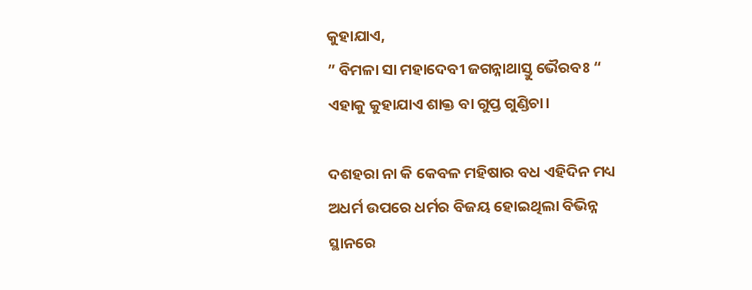କୁହାଯାଏ,
” ବିମଳା ସା ମହାଦେବୀ ଜଗନ୍ନାଥାସ୍ତୁ ଭୈରବଃ “
ଏହାକୁ କୁହାଯାଏ ଶାକ୍ତ ବା ଗୁପ୍ତ ଗୁଣ୍ଡିଚା।

ଦଶହରା ନା କି କେବଳ ମହିଷାର ବଧ ଏହିଦିନ ମଧ୍ୟ ଅଧର୍ମ ଉପରେ ଧର୍ମର ବିଜୟ ହୋଇଥିଲା ବିଭିନ୍ନ ସ୍ଥାନରେ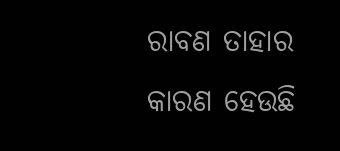ରାବଣ ତାହାର କାରଣ ହେଉଛି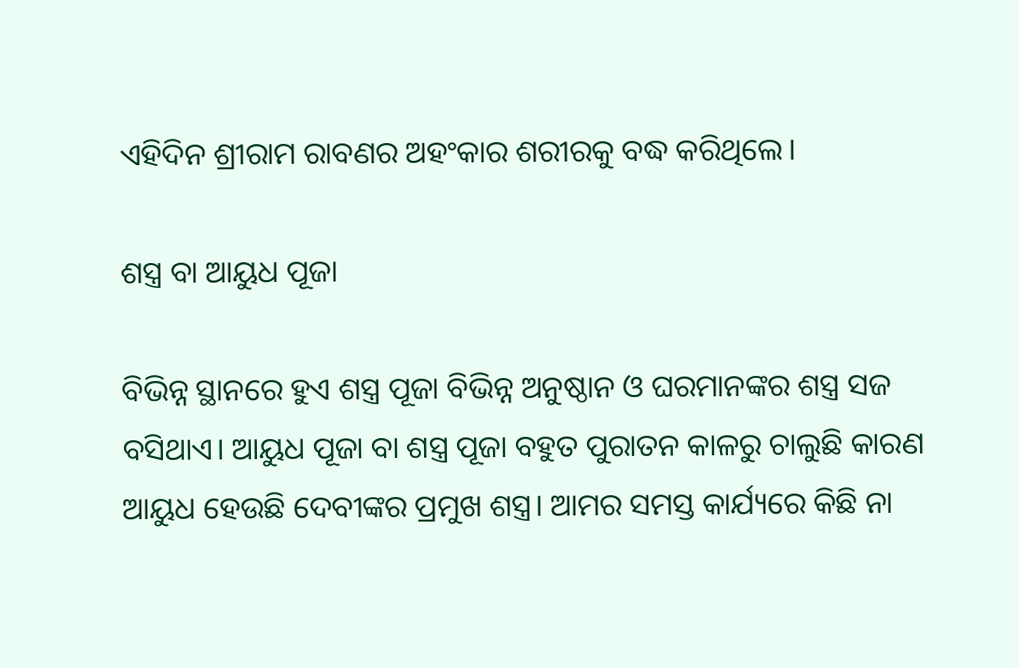ଏହିଦିନ ଶ୍ରୀରାମ ରାବଣର ଅହଂକାର ଶରୀରକୁ ବଦ୍ଧ କରିଥିଲେ।

ଶସ୍ତ୍ର ବା ଆୟୁଧ ପୂଜା

ବିଭିନ୍ନ ସ୍ଥାନରେ ହୁଏ ଶସ୍ତ୍ର ପୂଜା ବିଭିନ୍ନ ଅନୁଷ୍ଠାନ ଓ ଘରମାନଙ୍କର ଶସ୍ତ୍ର ସଜ ବସିଥାଏ। ଆୟୁଧ ପୂଜା ବା ଶସ୍ତ୍ର ପୂଜା ବହୁତ ପୁରାତନ କାଳରୁ ଚାଲୁଛି କାରଣ ଆୟୁଧ ହେଉଛି ଦେବୀଙ୍କର ପ୍ରମୁଖ ଶସ୍ତ୍ର। ଆମର ସମସ୍ତ କାର୍ଯ୍ୟରେ କିଛି ନା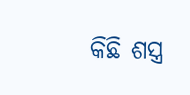କିଛି ଶସ୍ତ୍ର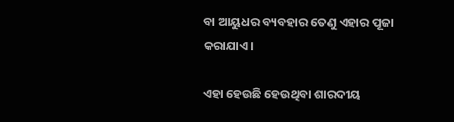ବା ଆୟୁଧର ବ୍ୟବହାର ତେଣୁ ଏହାର ପୂଜା କରାଯାଏ।

ଏହା ହେଉଛି ହେଉଥିବା ଶାରଦୀୟ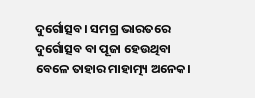ଦୁର୍ଗୋତ୍ସବ। ସମଗ୍ର ଭାରତରେ ଦୁର୍ଗୋତ୍ସବ ବା ପୂଜା ହେଉଥିବା ବେଳେ ତାହାର ମାହାତ୍ମ୍ୟ ଅନେକ।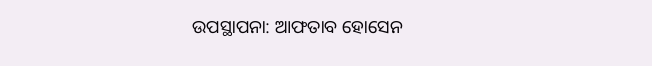ଉପସ୍ଥାପନା: ଆଫତାବ ହୋସେନ